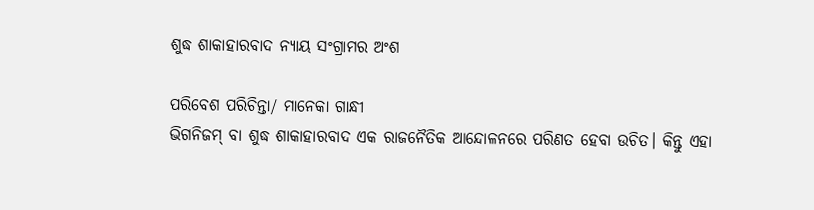ଶୁଦ୍ଧ ଶାକାହାରବାଦ ନ୍ୟାୟ ସଂଗ୍ରାମର ଅଂଶ

ପରିବେଶ ପରିଚିନ୍ତା/ ମାନେକା ଗାନ୍ଧୀ
ଭିଗନିଜମ୍‌ ବା ଶୁଦ୍ଧ ଶାକାହାରବାଦ ଏକ ରାଜନୈତିକ ଆନ୍ଦୋଳନରେ ପରିଣତ ହେବା ଉଚିତ। କିନ୍ତୁ ଏହା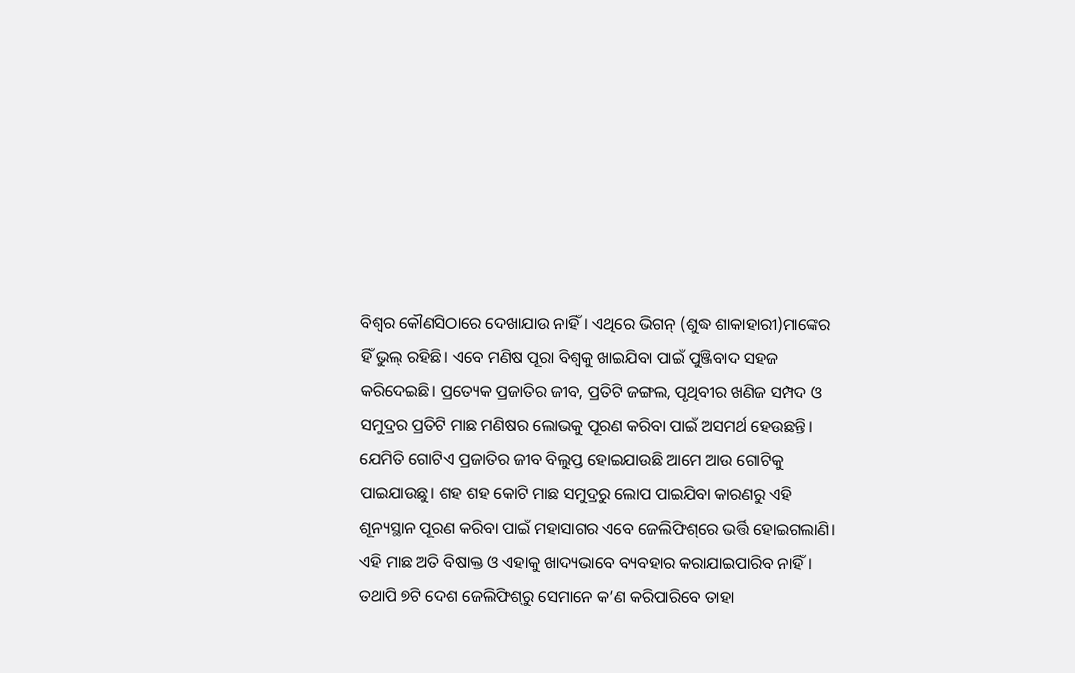ବିଶ୍ୱର କୌଣସିଠାରେ ଦେଖାଯାଉ ନାହିଁ। ଏଥିରେ ଭିଗନ୍‌ (ଶୁଦ୍ଧ ଶାକାହାରୀ)ମାଙ୍କେର ହିଁ ଭୁଲ୍‌ ରହିଛି। ଏବେ ମଣିଷ ପୂରା ବିଶ୍ୱକୁ ଖାଇଯିବା ପାଇଁ ପୁଞ୍ଜିବାଦ ସହଜ କରିଦେଇଛି। ପ୍ରତ୍ୟେକ ପ୍ରଜାତିର ଜୀବ, ପ୍ରତିଟି ଜଙ୍ଗଲ, ପୃଥିବୀର ଖଣିଜ ସମ୍ପଦ ଓ ସମୁଦ୍ରର ପ୍ରତିଟି ମାଛ ମଣିଷର ଲୋଭକୁ ପୂରଣ କରିବା ପାଇଁ ଅସମର୍ଥ ହେଉଛନ୍ତି। ଯେମିତି ଗୋଟିଏ ପ୍ରଜାତିର ଜୀବ ବିଲୁପ୍ତ ହୋଇଯାଉଛି ଆମେ ଆଉ ଗୋଟିକୁ ପାଇଯାଉଛୁ। ଶହ ଶହ କୋଟି ମାଛ ସମୁଦ୍ରରୁ ଲୋପ ପାଇଯିବା କାରଣରୁ ଏହି ଶୂନ୍ୟସ୍ଥାନ ପୂରଣ କରିବା ପାଇଁ ମହାସାଗର ଏବେ ଜେଲିଫିଶ୍‌ରେ ଭର୍ତ୍ତି ହୋଇଗଲାଣି। ଏହି ମାଛ ଅତି ବିଷାକ୍ତ ଓ ଏହାକୁ ଖାଦ୍ୟଭାବେ ବ୍ୟବହାର କରାଯାଇପାରିବ ନାହିଁ। ତଥାପି ୭ଟି ଦେଶ ଜେଲିଫିଶ୍‌ରୁ ସେମାନେ କ’ଣ କରିପାରିବେ ତାହା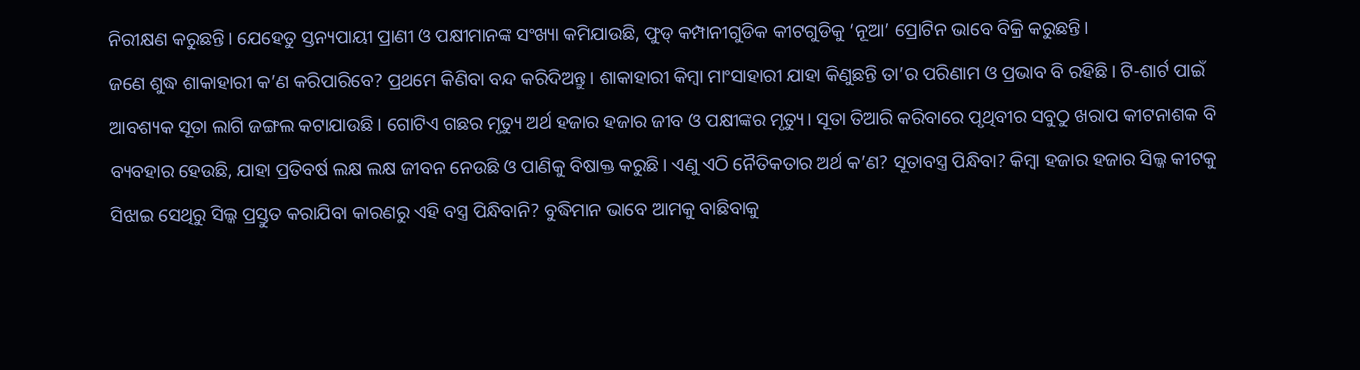ନିରୀକ୍ଷଣ କରୁଛନ୍ତି। ଯେହେତୁ ସ୍ତନ୍ୟପାୟୀ ପ୍ରାଣୀ ଓ ପକ୍ଷୀମାନଙ୍କ ସଂଖ୍ୟା କମିଯାଉଛି, ଫୁଡ୍‌ କମ୍ପାନୀଗୁଡିକ କୀଟଗୁଡିକୁ ‘ନୂଆ’ ପ୍ରୋଟିନ ଭାବେ ବିକ୍ରି କରୁଛନ୍ତି।
ଜଣେ ଶୁଦ୍ଧ ଶାକାହାରୀ କ’ଣ କରିପାରିବେ? ପ୍ରଥମେ କିଣିବା ବନ୍ଦ କରିଦିଅନ୍ତୁ। ଶାକାହାରୀ କିମ୍ବା ମାଂସାହାରୀ ଯାହା କିଣୁଛନ୍ତି ତା’ର ପରିଣାମ ଓ ପ୍ରଭାବ ବି ରହିଛି। ଟି-ଶାର୍ଟ ପାଇଁ ଆବଶ୍ୟକ ସୂତା ଲାଗି ଜଙ୍ଗଲ କଟାଯାଉଛି। ଗୋଟିଏ ଗଛର ମୃତ୍ୟୁ ଅର୍ଥ ହଜାର ହଜାର ଜୀବ ଓ ପକ୍ଷୀଙ୍କର ମୃତ୍ୟୁ। ସୂତା ତିଆରି କରିବାରେ ପୃଥିବୀର ସବୁଠୁ ଖରାପ କୀଟନାଶକ ବି ବ୍ୟବହାର ହେଉଛି, ଯାହା ପ୍ରତିବର୍ଷ ଲକ୍ଷ ଲକ୍ଷ ଜୀବନ ନେଉଛି ଓ ପାଣିକୁ ବିଷାକ୍ତ କରୁଛି। ଏଣୁ ଏଠି ନୈତିକତାର ଅର୍ଥ କ’ଣ? ସୂତାବସ୍ତ୍ର ପିନ୍ଧିବା? କିମ୍ବା ହଜାର ହଜାର ସିଲ୍କ କୀଟକୁ ସିଝାଇ ସେଥିରୁ ସିଲ୍କ ପ୍ରସ୍ତୁତ କରାଯିବା କାରଣରୁ ଏହି ବସ୍ତ୍ର ପିନ୍ଧିବାନି? ବୁଦ୍ଧିମାନ ଭାବେ ଆମକୁ ବାଛିବାକୁ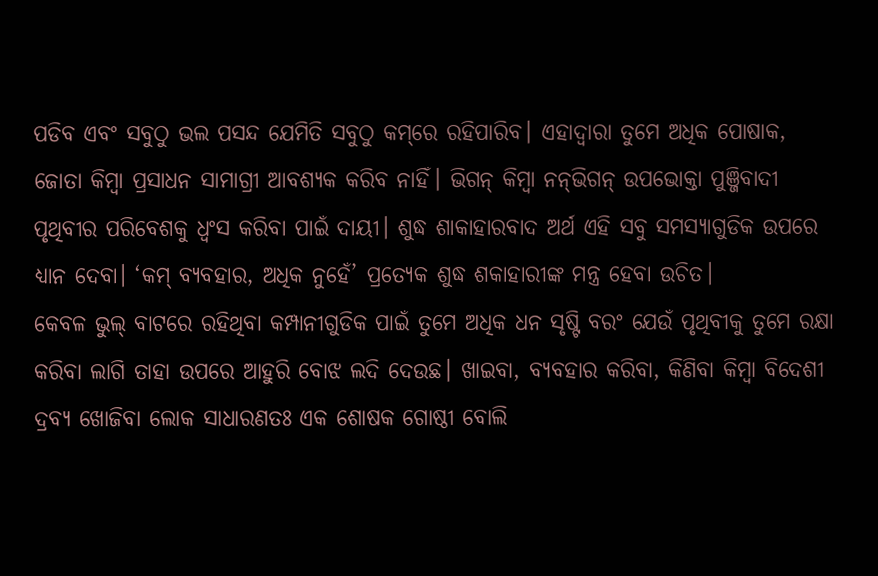ପଡିବ ଏବଂ ସବୁଠୁ ଭଲ ପସନ୍ଦ ଯେମିତି ସବୁଠୁ କମ୍‌ରେ ରହିପାରିବ। ଏହାଦ୍ୱାରା ତୁମେ ଅଧିକ ପୋଷାକ, ଜୋତା କିମ୍ବା ପ୍ରସାଧନ ସାମାଗ୍ରୀ ଆବଶ୍ୟକ କରିବ ନାହିଁ। ଭିଗନ୍‌ କିମ୍ବା ନନ୍‌ଭିଗନ୍‌ ଉପଭୋକ୍ତା ପୁଞ୍ଜିବାଦୀ ପୃଥିବୀର ପରିବେଶକୁ ଧ୍ୱଂସ କରିବା ପାଇଁ ଦାୟୀ। ଶୁଦ୍ଧ ଶାକାହାରବାଦ ଅର୍ଥ ଏହି ସବୁ ସମସ୍ୟାଗୁଡିକ ଉପରେ ଧ୍ୟାନ ଦେବା। ‘କମ୍‌ ବ୍ୟବହାର, ଅଧିକ ନୁହେଁ’ ପ୍ରତ୍ୟେକ ଶୁଦ୍ଧ ଶକାହାରୀଙ୍କ ମନ୍ତ୍ର ହେବା ଉଚିତ।
କେବଳ ଭୁଲ୍‌ ବାଟରେ ରହିଥିବା କମ୍ପାନୀଗୁଡିକ ପାଇଁ ତୁମେ ଅଧିକ ଧନ ସୃଷ୍ଟି ବରଂ ଯେଉଁ ପୃଥିବୀକୁ ତୁମେ ରକ୍ଷା କରିବା ଲାଗି ତାହା ଉପରେ ଆହୁରି ବୋଝ ଲଦି ଦେଉଛ। ଖାଇବା, ବ୍ୟବହାର କରିବା, କିଣିବା କିମ୍ବା ବିଦେଶୀ ଦ୍ରବ୍ୟ ଖୋଜିବା ଲୋକ ସାଧାରଣତଃ ଏକ ଶୋଷକ ଗୋଷ୍ଠୀ ବୋଲି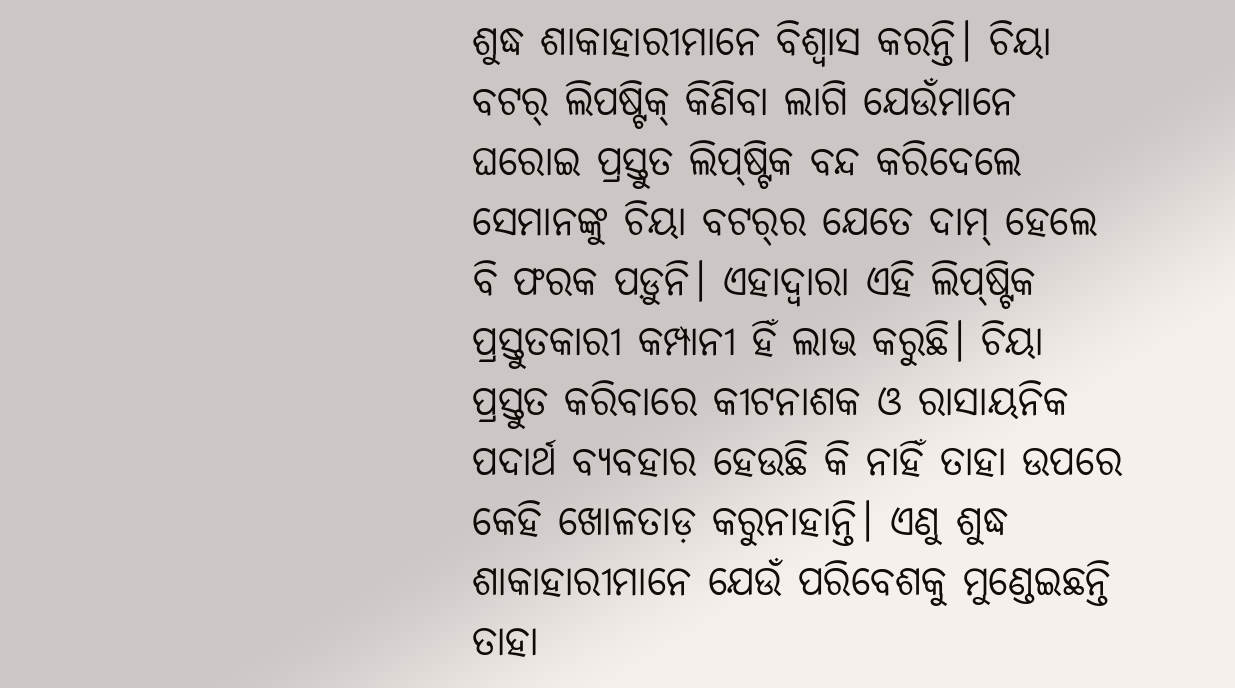ଶୁଦ୍ଧ ଶାକାହାରୀମାନେ ବିଶ୍ୱାସ କରନ୍ତି। ଚିୟା ବଟର୍‌ ଲିପଷ୍ଟିକ୍‌ କିଣିବା ଲାଗି ଯେଉଁମାନେ ଘରୋଇ ପ୍ରସ୍ତୁତ ଲିପ୍‌ଷ୍ଟିକ ବନ୍ଦ କରିଦେଲେ ସେମାନଙ୍କୁ ଚିୟା ବଟର୍‌ର ଯେତେ ଦାମ୍‌ ହେଲେ ବି ଫରକ ପଡ଼ୁନି। ଏହାଦ୍ୱାରା ଏହି ଲିପ୍‌ଷ୍ଟିକ ପ୍ରସ୍ତୁତକାରୀ କମ୍ପାନୀ ହିଁ ଲାଭ କରୁଛି। ଚିୟା ପ୍ରସ୍ତୁତ କରିବାରେ କୀଟନାଶକ ଓ ରାସାୟନିକ ପଦାର୍ଥ ବ୍ୟବହାର ହେଉଛି କି ନାହିଁ ତାହା ଉପରେ କେହି ଖୋଳତାଡ଼ କରୁନାହାନ୍ତି। ଏଣୁ ଶୁଦ୍ଧ ଶାକାହାରୀମାନେ ଯେଉଁ ପରିବେଶକୁ ମୁଣ୍ଡେଇଛନ୍ତି ତାହା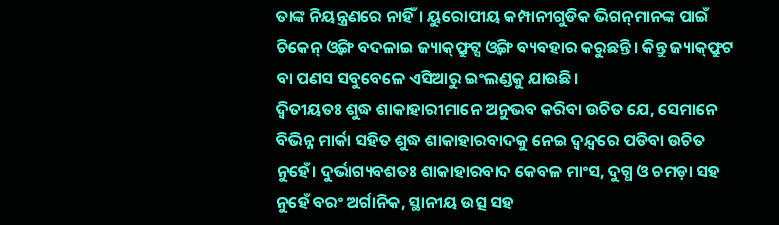ତାଙ୍କ ନିୟନ୍ତ୍ରଣରେ ନାହିଁ। ୟୁରୋପୀୟ କମ୍ପାନୀଗୁଡିକ ଭିଗନ୍‌ମାନଙ୍କ ପାଇଁ ଚିକେନ୍‌ ଓ୍ବିଙ୍ଗ ବଦଳାଇ ଜ୍ୟାକ୍‌ଫ୍ରୁଟ୍ସ ଓ୍ବିଙ୍ଗ ବ୍ୟବହାର କରୁଛନ୍ତି। କିନ୍ତୁ ଜ୍ୟାକ୍‌ଫ୍ରୁଟ ବା ପଣସ ସବୁବେଳେ ଏସିଆରୁ ଇଂଲଣ୍ଡକୁ ଯାଉଛି।
ଦ୍ୱିତୀୟତଃ ଶୁଦ୍ଧ ଶାକାହାରୀମାନେ ଅନୁଭବ କରିବା ଉଚିତ ଯେ, ସେମାନେ ବିଭିନ୍ନ ମାର୍କା ସହିତ ଶୁଦ୍ଧ ଶାକାହାରବାଦକୁ ନେଇ ଦ୍ୱନ୍ଦ୍ୱରେ ପଡିବା ଉଚିତ ନୁହେଁ। ଦୁର୍ଭାଗ୍ୟବଶତଃ ଶାକାହାରବାଦ କେବଳ ମାଂସ, ଦୁଗ୍ଧ ଓ ଚମଡ଼ା ସହ ନୁହେଁ ବରଂ ଅର୍ଗାନିକ, ସ୍ଥାନୀୟ ଉତ୍ସ ସହ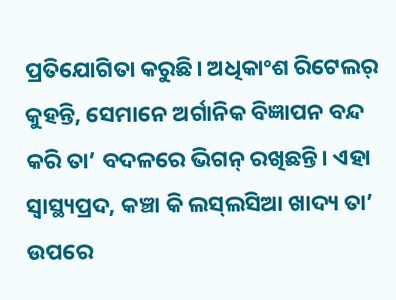ପ୍ରତିଯୋଗିତା କରୁଛି। ଅଧିକାଂଶ ରିଟେଲର୍‌ କୁହନ୍ତି, ସେମାନେ ଅର୍ଗାନିକ ବିଜ୍ଞାପନ ବନ୍ଦ କରି ତା’ ବଦଳରେ ଭିଗନ୍‌ ରଖିଛନ୍ତି। ଏହା ସ୍ବାସ୍ଥ୍ୟପ୍ରଦ, କଞ୍ଚା କି ଲସ୍‌ଲସିଆ ଖାଦ୍ୟ ତା’ ଉପରେ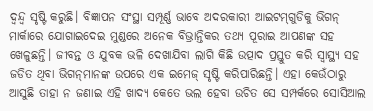ଦ୍ୱନ୍ଦ୍ୱ ସୃଷ୍ଟି କରୁଛି। ବିଜ୍ଞାପନ ସଂସ୍ଥା ସମ୍ପୂର୍ଣ୍ଣ ଭାବେ ଅଦରକାରୀ ଆଇଟମ୍‌ଗୁଡିକୁ ଭିଗନ୍‌ ମାର୍କାରେ ଯୋଗାଇଦେଇ ମୁଣ୍ଡରେ ଅନେକ ବିଭ୍ରାନ୍ତିକର ତଥ୍ୟ ପୂରାଇ ଆପଣଙ୍କ ସହ ଖେଳୁଛନ୍ତି। ଜୀବନ୍ତ ଓ ଯୁବକ ଭଳି ଦେଖାଯିବା ଲାଗି କିଛି ଉତ୍ପାଦ ପ୍ରସ୍ତୁତ କରି ସ୍ବାସ୍ଥ୍ୟ ସହ ଜଡିତ ଥିବା ଭିଗନ୍‌ମାନଙ୍କ ଉପରେ ଏକ ଇମେଜ୍‌ ସୃଷ୍ଟି କରିପାରିଛନ୍ତି। ଏହା କେଉଁଠାରୁ ଆସୁଛି ତାହା ନ ଜଣାଇ ଏହି ଖାଦ୍ୟ କେତେ ଭଲ ହେବା ଉଚିତ ସେ ସମ୍ପର୍କରେ ସୋସିଆଲ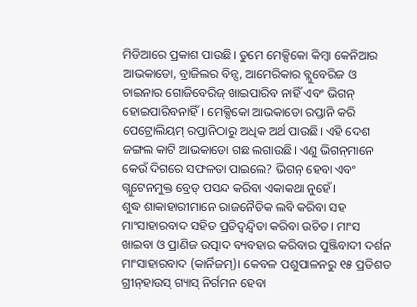ମିଡିଆରେ ପ୍ରକାଶ ପାଉଛି। ତୁମେ ମେକ୍ସିକୋ କିମ୍ବା କେନିଆର ଆଭକାଡୋ, ବ୍ରାଜିଲର ବିନ୍ସ, ଆମେରିକାର ବ୍ଲୁବେରିଜ ଓ ଚାଇନାର ଗୋଜିବେରିଜ୍‌ ଖାଇପାରିବ ନାହିଁ ଏବଂ ଭିଗନ୍‌ ହୋଇପାରିବନାହିଁ। ମେକ୍ସିକୋ ଆଭକାଡୋ ରପ୍ତାନି କରି ପେଟ୍ରୋଲିୟମ୍‌ ରପ୍ତାନିଠାରୁ ଅଧିକ ଅର୍ଥ ପାଉଛି। ଏହି ଦେଶ ଜଙ୍ଗଲ କାଟି ଆଭକାଡୋ ଗଛ ଲଗାଉଛି। ଏଣୁ ଭିଗନ୍‌ମାନେ କେଉଁ ଦିଗରେ ସଫଳତା ପାଇଲେ? ଭିଗନ୍‌ ହେବା ଏବଂ ଗ୍ଲୁଟେନମୁକ୍ତ ବ୍ରେଡ୍‌ ପସନ୍ଦ କରିବା ଏକାକଥା ନୁହେଁ।
ଶୁଦ୍ଧ ଶାକାହାରୀମାନେ ରାଜନୈତିକ ଲବି କରିବା ସହ ମାଂସାହାରବାଦ ସହିତ ପ୍ରତିଦ୍ୱନ୍ଦ୍ୱିତା କରିବା ଉଚିତ। ମାଂସ ଖାଇବା ଓ ପ୍ରାଣିଜ ଉତ୍ପାଦ ବ୍ୟବହାର କରିବାର ପୁଞ୍ଜିବାଦୀ ଦର୍ଶନ ମାଂସାହାରବାଦ (କାର୍ନିଜମ୍‌)। କେବଳ ପଶୁପାଳନରୁ ୧୫ ପ୍ରତିଶତ ଗ୍ରୀନ୍‌ହାଉସ୍‌ ଗ୍ୟାସ୍‌ ନିର୍ଗମନ ହେବା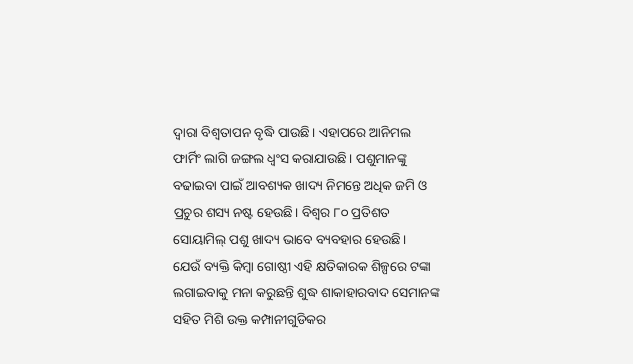ଦ୍ୱାରା ବିଶ୍ୱତାପନ ବୃଦ୍ଧି ପାଉଛି। ଏହାପରେ ଆନିମଲ ଫାର୍ମିଂ ଲାଗି ଜଙ୍ଗଲ ଧ୍ୱଂସ କରାଯାଉଛି। ପଶୁମାନଙ୍କୁ ବଢାଇବା ପାଇଁ ଆବଶ୍ୟକ ଖାଦ୍ୟ ନିମନ୍ତେ ଅଧିକ ଜମି ଓ ପ୍ରଚୁର ଶସ୍ୟ ନଷ୍ଟ ହେଉଛି। ବିଶ୍ୱର ୮୦ ପ୍ରତିଶତ ସୋୟାମିଲ୍‌ ପଶୁ ଖାଦ୍ୟ ଭାବେ ବ୍ୟବହାର ହେଉଛି।
ଯେଉଁ ବ୍ୟକ୍ତି କିମ୍ବା ଗୋଷ୍ଠୀ ଏହି କ୍ଷତିକାରକ ଶିଳ୍ପରେ ଟଙ୍କା ଲଗାଇବାକୁ ମନା କରୁଛନ୍ତି ଶୁଦ୍ଧ ଶାକାହାରବାଦ ସେମାନଙ୍କ ସହିତ ମିଶି ଉକ୍ତ କମ୍ପାନୀଗୁଡିକର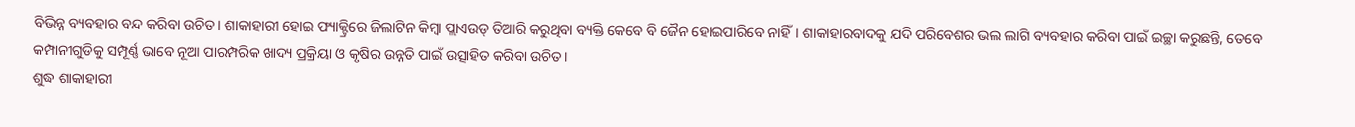ବିଭିନ୍ନ ବ୍ୟବହାର ବନ୍ଦ କରିବା ଉଚିତ। ଶାକାହାରୀ ହୋଇ ଫ୍ୟାକ୍ଟ୍ରିରେ ଜିଲାଟିନ କିମ୍ବା ପ୍ଲାଏଉଡ୍‌ ତିଆରି କରୁଥିବା ବ୍ୟକ୍ତି କେବେ ବି ଜୈନ ହୋଇପାରିବେ ନାହିଁ। ଶାକାହାରବାଦକୁ ଯଦି ପରିବେଶର ଭଲ ଲାଗି ବ୍ୟବହାର କରିବା ପାଇଁ ଇଚ୍ଛା କରୁଛନ୍ତି, ତେବେ କମ୍ପାନୀଗୁଡିକୁ ସମ୍ପୂର୍ଣ୍ଣ ଭାବେ ନୂଆ ପାରମ୍ପରିକ ଖାଦ୍ୟ ପ୍ରକ୍ରିୟା ଓ କୃଷିର ଉନ୍ନତି ପାଇଁ ଉତ୍ସାହିତ କରିବା ଉଚିତ।
ଶୁଦ୍ଧ ଶାକାହାରୀ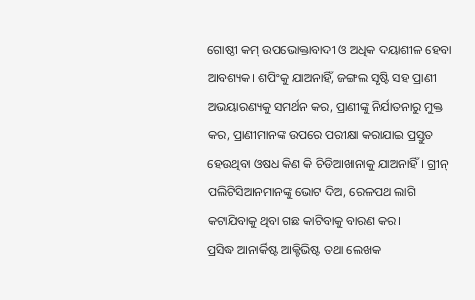ଗୋଷ୍ଠୀ କମ୍‌ ଉପଭୋକ୍ତାବାଦୀ ଓ ଅଧିକ ଦୟାଶୀଳ ହେବା ଆବଶ୍ୟକ। ଶପିଂକୁ ଯାଅନାହିଁ, ଜଙ୍ଗଲ ସୃଷ୍ଟି ସହ ପ୍ରାଣୀ ଅଭୟାରଣ୍ୟକୁ ସମର୍ଥନ କର, ପ୍ରାଣୀଙ୍କୁ ନିର୍ଯାତନାରୁ ମୁକ୍ତ କର, ପ୍ରାଣୀମାନଙ୍କ ଉପରେ ପରୀକ୍ଷା କରାଯାଇ ପ୍ରସ୍ତୁତ ହେଉଥିବା ଓଷଧ କିଣ କି ଚିଡିଆଖାନାକୁ ଯାଅନାହିଁ। ଗ୍ରୀନ୍‌ ପଲିଟିସିଆନମାନଙ୍କୁ ଭୋଟ ଦିଅ, ରେଳପଥ ଲାଗି କଟାଯିବାକୁ ଥିବା ଗଛ କାଟିବାକୁ ବାରଣ କର।
ପ୍ରସିଦ୍ଧ ଆନାର୍କିଷ୍ଟ ଆକ୍ଟିଭିଷ୍ଟ ତଥା ଲେଖକ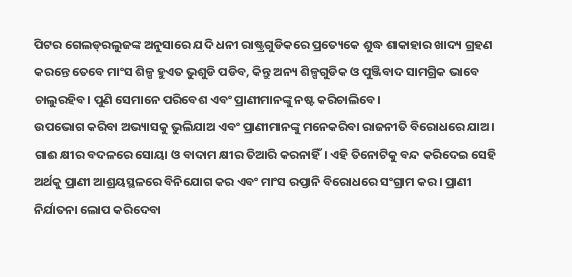ପିଟର ଗେଲଡ୍‌ରଲୁଜଙ୍କ ଅନୁସାରେ ଯଦି ଧନୀ ରାଷ୍ଟ୍ରଗୁଡିକରେ ପ୍ରତ୍ୟେକେ ଶୁଦ୍ଧ ଶାକାହାର ଖାଦ୍ୟ ଗ୍ରହଣ କରନ୍ତେ ତେବେ ମାଂସ ଶିଳ୍ପ ହୁଏତ ଭୁଶୁଡି ପଡିବ, କିନ୍ତୁ ଅନ୍ୟ ଶିଳ୍ପଗୁଡିକ ଓ ପୁଞ୍ଜିବାଦ ସାମଗ୍ରିକ ଭାବେ ଚାଲୁରହିବ। ପୁଣି ସେମାନେ ପରିବେଶ ଏବଂ ପ୍ରାଣୀମାନଙ୍କୁ ନଷ୍ଟ କରିଚାଲିବେ।
ଉପଭୋଗ କରିବା ଅଭ୍ୟାସକୁ ଭୁଲିଯାଅ ଏବଂ ପ୍ରାଣୀମାନଙ୍କୁ ମନେକରିବା ରାଜନୀତି ବିରୋଧରେ ଯାଅ। ଗାଈ କ୍ଷୀର ବଦଳରେ ସୋୟା ଓ ବାଦାମ କ୍ଷୀର ତିଆରି କରନାହିଁ। ଏହି ତିନୋଟିକୁ ବନ୍ଦ କରିଦେଇ ସେହି ଅର୍ଥକୁ ପ୍ରାଣୀ ଆଶ୍ରୟସ୍ଥଳରେ ବିନିଯୋଗ କର ଏବଂ ମାଂସ ରପ୍ତାନି ବିରୋଧରେ ସଂଗ୍ରାମ କର। ପ୍ରାଣୀ ନିର୍ଯାତନା ଲୋପ କରିଦେବା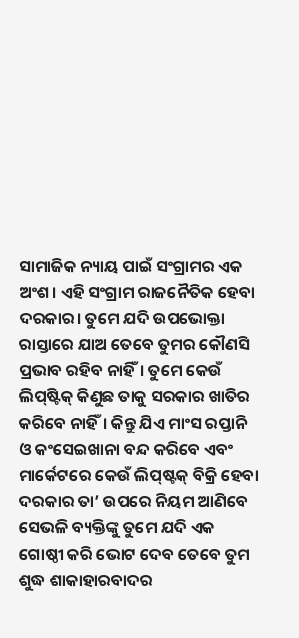ସାମାଜିକ ନ୍ୟାୟ ପାଇଁ ସଂଗ୍ରାମର ଏକ ଅଂଶ। ଏହି ସଂଗ୍ରାମ ରାଜନୈତିକ ହେବା ଦରକାର। ତୁମେ ଯଦି ଉପଭୋକ୍ତା ରାସ୍ତାରେ ଯାଅ ତେବେ ତୁମର କୌଣସି ପ୍ରଭାବ ରହିବ ନାହିଁ। ତୁମେ କେଉଁ ଲିପ୍‌ଷ୍ଟିକ୍‌ କିଣୁଛ ତାକୁ ସରକାର ଖାତିର କରିବେ ନାହିଁ। କିନ୍ତୁ ଯିଏ ମାଂସ ରପ୍ତାନି ଓ କଂସେଇଖାନା ବନ୍ଦ କରିବେ ଏବଂ ମାର୍କେଟରେ କେଉଁ ଲିପ୍‌ଷ୍ଟକ୍‌ ବିକ୍ରି ହେବା ଦରକାର ତା’ ଉପରେ ନିୟମ ଆଣିବେ ସେଭଳି ବ୍ୟକ୍ତିଙ୍କୁ ତୁମେ ଯଦି ଏକ ଗୋଷ୍ଠୀ କରି ଭୋଟ ଦେବ ତେବେ ତୁମ ଶୁଦ୍ଧ ଶାକାହାରବାଦର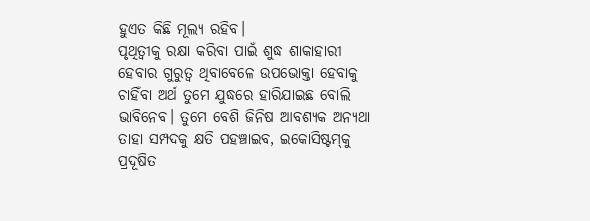ହୁଏତ କିଛି ମୂଲ୍ୟ ରହିବ।
ପୃଥିତ୍ବୀକୁ ରକ୍ଷା କରିବା ପାଇଁ ଶୁଦ୍ଧ ଶାକାହାରୀ ହେବାର ଗୁରୁତ୍ୱ ଥିବାବେଳେ ଉପଭୋକ୍ତା ହେବାକୁ ଚାହିଁବା ଅର୍ଥ ତୁମେ ଯୁଦ୍ଧରେ ହାରିଯାଇଛ ବୋଲି ଭାବିନେବ। ତୁମେ ବେଶି ଜିନିଷ ଆବଶ୍ୟକ ଅନ୍ୟଥା ତାହା ସମ୍ପଦକୁ କ୍ଷତି ପହଞ୍ଚାଇବ, ଇକୋସିଷ୍ଟମ୍‌କୁ ପ୍ରଦୂଷିତ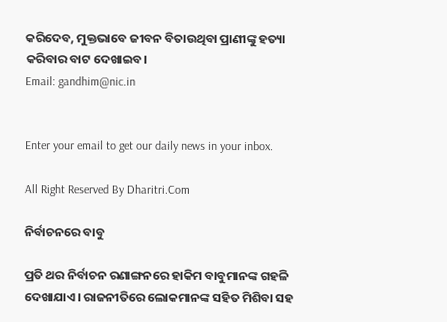କରିଦେବ, ମୁକ୍ତଭାବେ ଜୀବନ ବିତାଉଥିବା ପ୍ରାଣୀଙ୍କୁ ହତ୍ୟା କରିବାର ବାଟ ଦେଖାଇବ।
Email: gandhim@nic.in


Enter your email to get our daily news in your inbox.

All Right Reserved By Dharitri.Com

ନିର୍ବାଚନରେ ବାବୁ

ପ୍ରତି ଥର ନିର୍ବାଚନ ରଣାଙ୍ଗନରେ ହାକିମ ବାବୁମାନଙ୍କ ଗହଳି ଦେଖାଯାଏ। ରାଜନୀତିରେ ଲୋକମାନଙ୍କ ସହିତ ମିଶିବା ସହ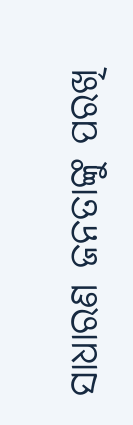ସାଧାରଣ ଜନତାଙ୍କୁ ପରଖି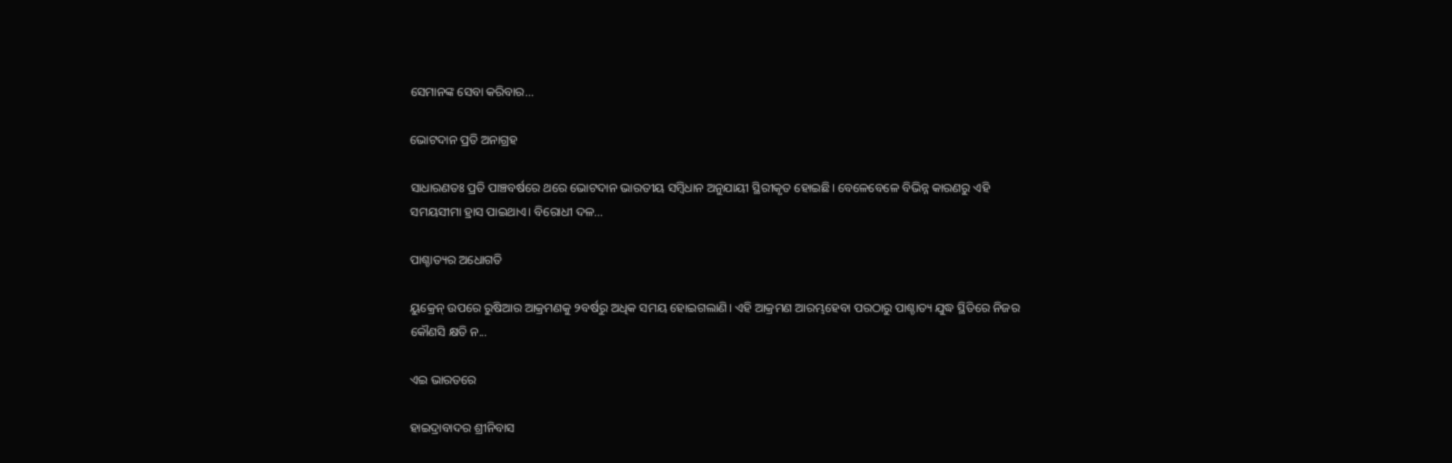ସେମାନଙ୍କ ସେବା କରିବାର...

ଭୋଟଦାନ ପ୍ରତି ଅନାଗ୍ରହ

ସାଧାରଣତଃ ପ୍ରତି ପାଞ୍ଚବର୍ଷରେ ଥରେ ଭୋଟଦାନ ଭାରତୀୟ ସମ୍ବିଧାନ ଅନୁଯାୟୀ ସ୍ଥିରୀକୃତ ହୋଇଛି। ବେଳେବେଳେ ବିଭିନ୍ନ କାରଣରୁ ଏହି ସମୟସୀମା ହ୍ରାସ ପାଇଥାଏ। ବିରୋଧୀ ଦଳ...

ପାଶ୍ଚାତ୍ୟର ଅଧୋଗତି

ୟୁକ୍ରେନ୍‌ ଉପରେ ରୁଷିଆର ଆକ୍ରମଣକୁ ୨ବର୍ଷରୁ ଅଧିକ ସମୟ ହୋଇଗଲାଣି। ଏହି ଆକ୍ରମଣ ଆରମ୍ଭହେବା ପରଠାରୁ ପାଶ୍ଚାତ୍ୟ ଯୁଦ୍ଧ ସ୍ଥିତିରେ ନିଜର କୌଣସି କ୍ଷତି ନ...

ଏଇ ଭାରତରେ

ହାଇଦ୍ରାବାଦର ଶ୍ରୀନିବାସ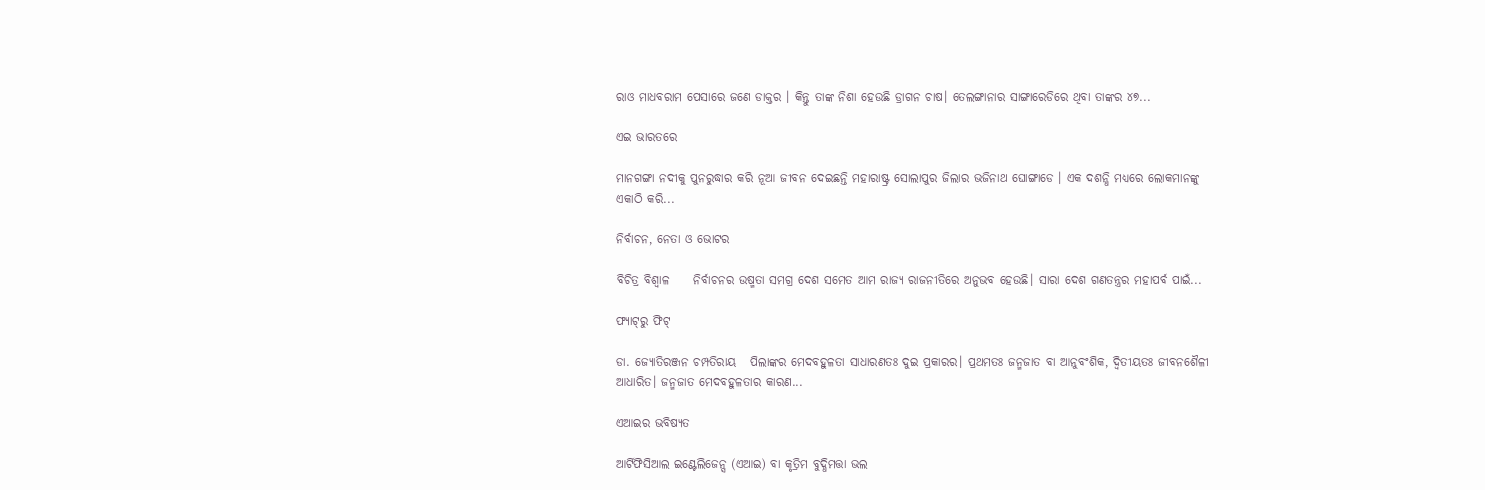ରାଓ ମାଧବରାମ ପେସାରେ ଜଣେ ଡାକ୍ତର । କିନ୍ତୁ ତାଙ୍କ ନିଶା ହେଉଛି ଡ୍ରାଗନ ଚାଷ। ତେଲଙ୍ଗାନାର ସାଙ୍ଗାରେଡିରେ ଥିବା ତାଙ୍କର ୪୭...

ଏଇ ଭାରତରେ

ମାନଗଙ୍ଗା ନଦୀକୁ ପୁନରୁଦ୍ଧାର କରି ନୂଆ ଜୀବନ ଦେଇଛନ୍ତି ମହାରାଷ୍ଟ୍ର ସୋଲାପୁର ଜିଲାର ଭଜିନାଥ ଘୋଙ୍ଗାଡେ । ଏକ ଦଶନ୍ଧି ମଧ୍ୟରେ ଲୋକମାନଙ୍କୁ ଏକାଠି କରି...

ନିର୍ବାଚନ, ନେତା ଓ ଭୋଟର

ବିଚିତ୍ର ବିଶ୍ୱାଳ     ନିର୍ବାଚନର ଉଷ୍ମତା ସମଗ୍ର ଦେଶ ସମେତ ଆମ ରାଜ୍ୟ ରାଜନୀତିରେ ଅନୁଭବ ହେଉଛି। ସାରା ଦେଶ ଗଣତନ୍ତ୍ରର ମହାପର୍ବ ପାଇଁ...

ଫ୍ୟାଟ୍‌ରୁ ଫିଟ୍‌

ଡା. ଜ୍ୟୋତିରଞ୍ଜନ ଚମ୍ପତିରାୟ   ପିଲାଙ୍କର ମେଦବହୁଳତା ସାଧାରଣତଃ ଦୁଇ ପ୍ରକାରର। ପ୍ରଥମତଃ ଜନ୍ମଜାତ ବା ଆନୁବଂଶିକ, ଦ୍ୱିତୀୟତଃ ଜୀବନଶୈଳୀ ଆଧାରିତ। ଜନ୍ମଜାତ ମେଦବହୁଳତାର କାରଣ...

ଏଆଇର ଭବିଷ୍ୟତ

ଆର୍ଟିଫିସିଆଲ ଇଣ୍ଟେଲିଜେନ୍ସ (ଏଆଇ) ବା କୃତ୍ରିମ ବୁଦ୍ଧିମତ୍ତା ଭଲ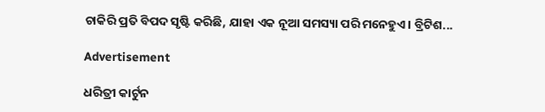ଚାକିରି ପ୍ରତି ବିପଦ ସୃଷ୍ଟି କରିଛି, ଯାହା ଏକ ନୂଆ ସମସ୍ୟା ପରି ମନେହୁଏ। ବ୍ରିଟିଶ...

Advertisement

ଧରିତ୍ରୀ କାର୍ଟୁନ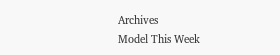Archives
Model This Week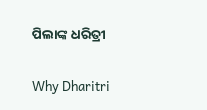ପିଲାଙ୍କ ଧରିତ୍ରୀ

Why Dharitri